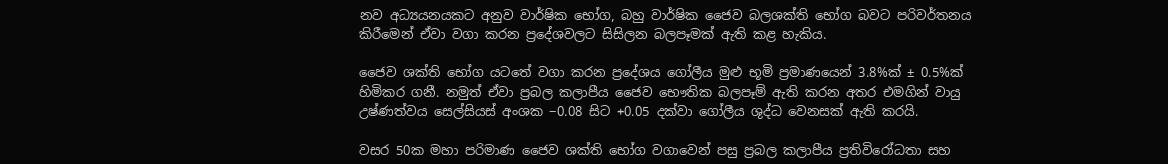නව අධ්‍යයනයකට අනුව වාර්ෂික භෝග, බහු වාර්ෂික ජෛව බලශක්ති භෝග බවට පරිවර්තනය කිරීමෙන් ඒවා වගා කරන ප්‍රදේශවලට සිසිලන බලපෑමක් ඇති කළ හැකිය.

ජෛව ශක්ති භෝග යටතේ වගා කරන ප්‍රදේශය ගෝලීය මුළු භූමි ප්‍රමාණයෙන් 3.8%ක් ± 0.5%ක් හිමිකර ගනී. නමුත් ඒවා ප්‍රබල කලාපීය ජෛව භෞතික බලපෑම් ඇති කරන අතර එමගින් වායු උෂ්ණත්වය සෙල්සියස් අංශක −0.08 සිට +0.05 දක්වා ගෝලීය ශුද්ධ වෙනසක් ඇති කරයි.

වසර 50ක මහා පරිමාණ ජෛව ශක්ති භෝග වගාවෙන් පසු ප්‍රබල කලාපීය ප්‍රතිවිරෝධතා සහ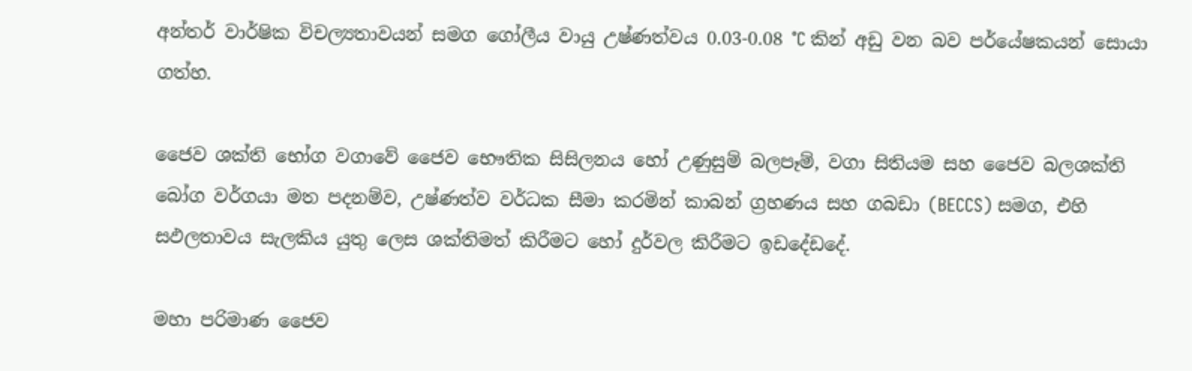අන්තර් වාර්ෂික විචල්‍යතාවයන් සමග ගෝලීය වායු උෂ්ණත්වය 0.03-0.08 °C කින් අඩු වන බව පර්යේෂකයන් සොයා ගත්හ.

ජෛව ශක්ති භෝග වගාවේ ජෛව භෞතික සිසිලනය හෝ උණුසුම් බලපෑම්, වගා සිතියම සහ ජෛව බලශක්ති බෝග වර්ගයා මත පදනම්ව, උෂ්ණත්ව වර්ධක සීමා කරමින් කාබන් ග්‍රහණය සහ ගබඩා (BECCS) සමග, එහි සඵලතාවය සැලකිය යුතු ලෙස ශක්තිමත් කිරීමට හෝ දුර්වල කිරීමට ඉඩදේඩදේ.

මහා පරිමාණ ජෛව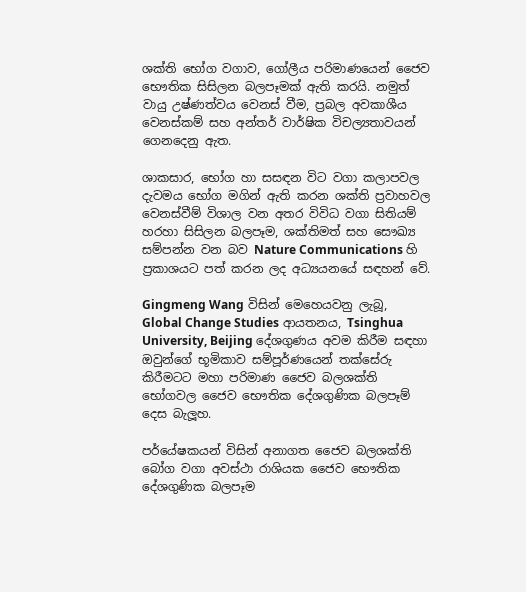ශක්ති භෝග වගාව, ගෝලීය පරිමාණයෙන් ජෛව භෞතික සිසිලන බලපෑමක් ඇති කරයි. නමුත් වායු උෂ්ණත්වය වෙනස් වීම, ප්‍රබල අවකාශීය වෙනස්කම් සහ අන්තර් වාර්ෂික විචල්‍යතාවයන් ගෙනදෙනු ඇත.

ශාකසාර, භෝග හා සසඳන විට වගා කලාපවල දැවමය භෝග මගින් ඇති කරන ශක්ති ප්‍රවාහවල වෙනස්වීම් විශාල වන අතර විවිධ වගා සිතියම් හරහා සිසිලන බලපෑම, ශක්තිමත් සහ සෞඛ්‍ය සම්පන්න වන බව Nature Communications හි ප්‍රකාශයට පත් කරන ලද අධ්‍යයනයේ සඳහන් වේ.

Gingmeng Wang විසින් මෙහෙයවනු ලැබූ, Global Change Studies ආයතනය, Tsinghua University, Beijing දේශගුණය අවම කිරීම සඳහා ඔවුන්ගේ භූමිකාව සම්පූර්ණයෙන් තක්සේරු කිරීමටට මහා පරිමාණ ජෛව බලශක්ති භෝගවල ජෛව භෞතික දේශගුණික බලපෑම් දෙස බැලූහ.

පර්යේෂකයන් විසින් අනාගත ජෛව බලශක්ති බෝග වගා අවස්ථා රාශියක ජෛව භෞතික දේශගුණික බලපෑම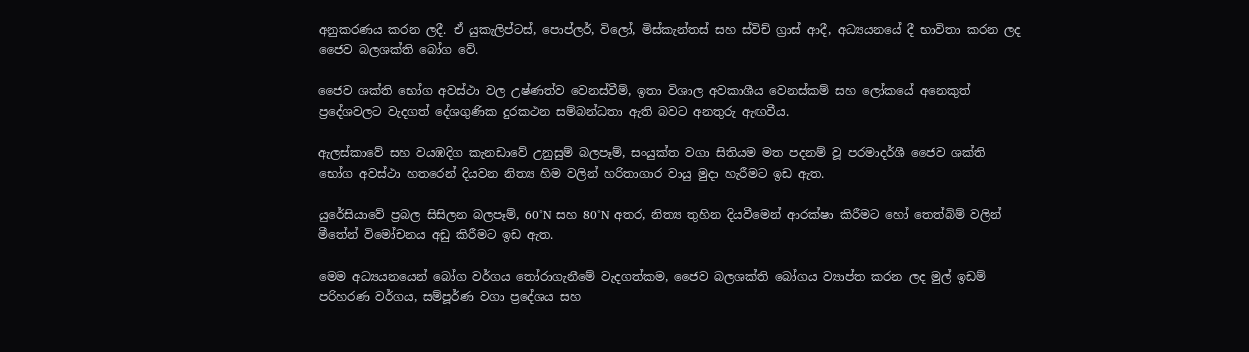අනුකරණය කරන ලදී. ඒ යුකැලිප්ටස්, පොප්ලර්, විලෝ, මිස්කැන්තස් සහ ස්විච් ග්‍රාස් ආදී, අධ්‍යයනයේ දී භාවිතා කරන ලද ජෛව බලශක්ති බෝග වේ.

ජෛව ශක්ති භෝග අවස්ථා වල උෂ්ණත්ව වෙනස්වීම්, ඉතා විශාල අවකාශීය වෙනස්කම් සහ ලෝකයේ අනෙකුත් ප්‍රදේශවලට වැදගත් දේශගුණික දුරකථන සම්බන්ධතා ඇති බවට අනතුරු ඇඟවීය.

ඇලස්කාවේ සහ වයඹදිග කැනඩාවේ උනුසුම් බලපෑම්, සංයුක්ත වගා සිතියම මත පදනම් වූ පරමාදර්ශී ජෛව ශක්ති භෝග අවස්ථා හතරෙන් දියවන නිත්‍ය හිම වලින් හරිතාගාර වායු මුදා හැරීමට ඉඩ ඇත.

යුරේසියාවේ ප්‍රබල සිසිලන බලපෑම්, 60°N සහ 80°N අතර, නිත්‍ය තුහින දියවීමෙන් ආරක්ෂා කිරීමට හෝ තෙත්බිම් වලින් මීතේන් විමෝචනය අඩු කිරීමට ඉඩ ඇත.

මෙම අධ්‍යයනයෙන් බෝග වර්ගය තෝරාගැනීමේ වැදගත්කම, ජෛව බලශක්ති බෝගය ව්‍යාප්ත කරන ලද මුල් ඉඩම් පරිහරණ වර්ගය, සම්පූර්ණ වගා ප්‍රදේශය සහ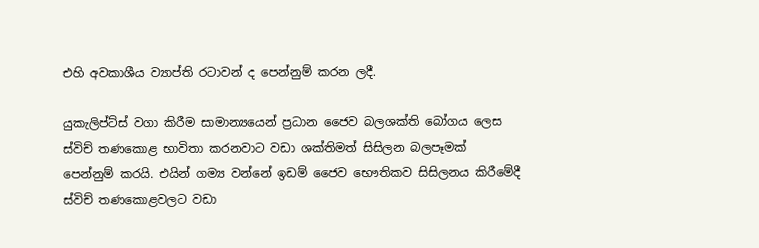එහි අවකාශීය ව්‍යාප්ති රටාවන් ද පෙන්නුම් කරන ලදී.

යුකැලිප්ට්ස් වගා කිරීම සාමාන්‍යයෙන් ප්‍රධාන ජෛව බලශක්ති බෝගය ලෙස ස්විච් තණකොළ භාවිතා කරනවාට වඩා ශක්තිමත් සිසිලන බලපෑමක් පෙන්නුම් කරයි. එයින් ගම්‍ය වන්නේ ඉඩම් ජෛව භෞතිකව සිසිලනය කිරීමේදී ස්විච් තණකොළවලට වඩා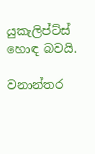යුකැලිප්ට්ස් හොඳ බවයි.

වනාන්තර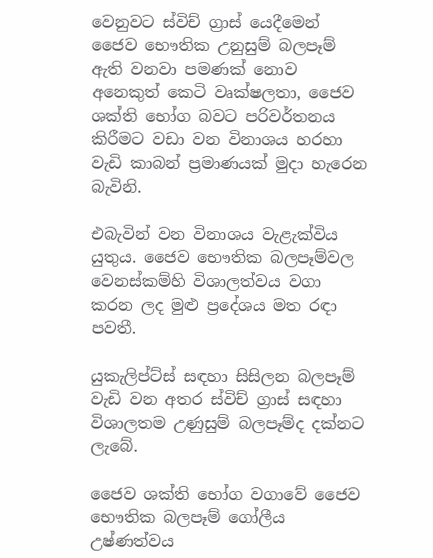වෙනුවට ස්විච් ග්‍රාස් යෙදීමෙන් ජෛව භෞතික උනුසුම් බලපෑම් ඇති වනවා පමණක් නොව අනෙකුත් කෙටි වෘක්ෂලතා, ජෛව ශක්ති භෝග බවට පරිවර්තනය කිරීමට වඩා වන විනාශය හරහා වැඩි කාබන් ප්‍රමාණයක් මුදා හැරෙන බැවිනි.

එබැවින් වන විනාශය වැළැක්විය යුතුය. ජෛව භෞතික බලපෑම්වල වෙනස්කම්හි විශාලත්වය වගා කරන ලද මුළු ප්‍රදේශය මත රඳා පවතී.

යුකැලිප්ට්ස් සඳහා සිසිලන බලපෑම් වැඩි වන අතර ස්විච් ග්‍රාස් සඳහා විශාලතම උණුසුම් බලපෑම්ද දක්නට ලැබේ.

ජෛව ශක්ති භෝග වගාවේ ජෛව භෞතික බලපෑම් ගෝලීය උෂ්ණත්වය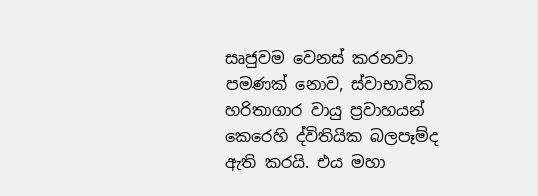සෘජුවම වෙනස් කරනවා පමණක් නොව, ස්වාභාවික හරිතාගාර වායු ප්‍රවාහයන් කෙරෙහි ද්විතියික බලපෑම්ද ඇති කරයි. එය මහා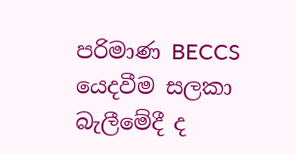පරිමාණ BECCS යෙදවීම සලකා බැලීමේදී ද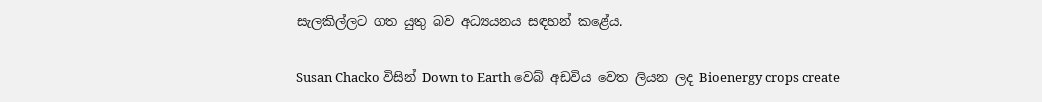සැලකිල්ලට ගත යුතු බව අධ්‍යයනය සඳහන් කළේය.

Susan Chacko විසින් Down to Earth වෙබ් අඩවිය වෙත ලියන ලද Bioenergy crops create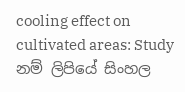cooling effect on cultivated areas: Study නම් ලිපියේ සිංහල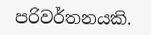පරිවර්තනයකි.